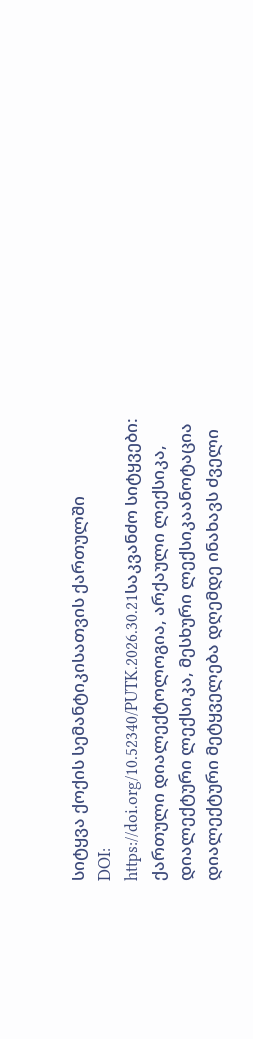სიტყვა ქოქის სემანტიკისათვის ქართულში
DOI:
https://doi.org/10.52340/PUTK.2026.30.21საკვანძო სიტყვები:
ქართული დიალექტოლოგია, არქაული ლექსიკა, დიალექტური ლექსიკა, მესხური ლექსიკაანოტაცია
დიალექტური მეტყველება დღემდე ინახავს ძველი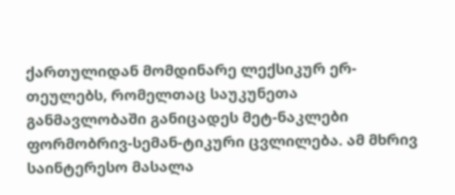ქართულიდან მომდინარე ლექსიკურ ერ-თეულებს, რომელთაც საუკუნეთა განმავლობაში განიცადეს მეტ-ნაკლები ფორმობრივ-სემან-ტიკური ცვლილება. ამ მხრივ საინტერესო მასალა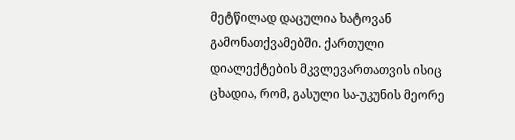მეტწილად დაცულია ხატოვან გამონათქვამებში. ქართული დიალექტების მკვლევართათვის ისიც ცხადია, რომ, გასული სა-უკუნის მეორე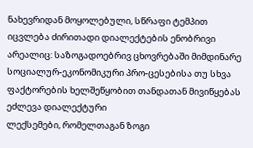ნახევრიდან მოყოლებული, სწრაფი ტემპით იცვლება ძირითადი დიალექტების ენობრივი არეალიც: საზოგადოებრივ ცხოვრებაში მიმდინარე სოციალურ-ეკონომიკური პრო-ცესებისა თუ სხვა ფაქტორების ხელშეწყობით თანდათან მივიწყებას ეძლევა დიალექტური
ლექსემები, რომელთაგან ზოგი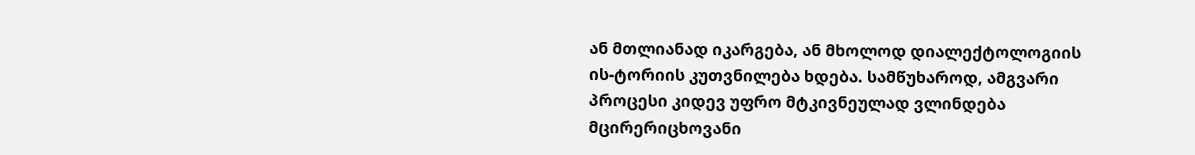ან მთლიანად იკარგება, ან მხოლოდ დიალექტოლოგიის ის-ტორიის კუთვნილება ხდება. სამწუხაროდ, ამგვარი პროცესი კიდევ უფრო მტკივნეულად ვლინდება მცირერიცხოვანი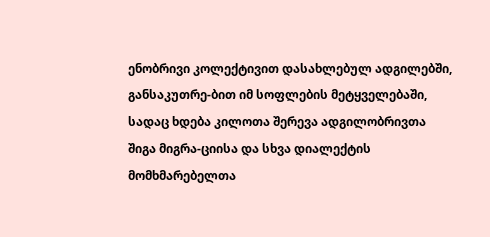ენობრივი კოლექტივით დასახლებულ ადგილებში, განსაკუთრე-ბით იმ სოფლების მეტყველებაში, სადაც ხდება კილოთა შერევა ადგილობრივთა შიგა მიგრა-ციისა და სხვა დიალექტის მომხმარებელთა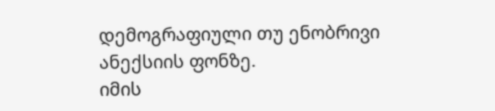დემოგრაფიული თუ ენობრივი ანექსიის ფონზე.
იმის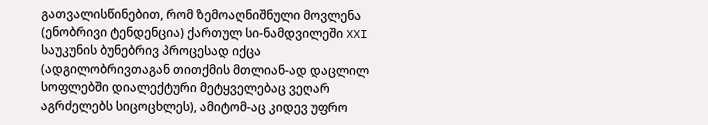გათვალისწინებით, რომ ზემოაღნიშნული მოვლენა (ენობრივი ტენდენცია) ქართულ სი-ნამდვილეში XXI საუკუნის ბუნებრივ პროცესად იქცა (ადგილობრივთაგან თითქმის მთლიან-ად დაცლილ სოფლებში დიალექტური მეტყველებაც ვეღარ აგრძელებს სიცოცხლეს), ამიტომ-აც კიდევ უფრო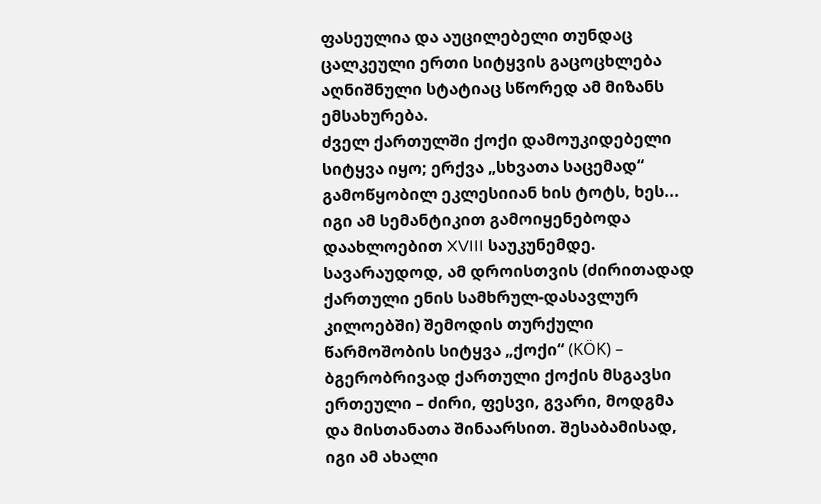ფასეულია და აუცილებელი თუნდაც ცალკეული ერთი სიტყვის გაცოცხლება აღნიშნული სტატიაც სწორედ ამ მიზანს ემსახურება.
ძველ ქართულში ქოქი დამოუკიდებელი სიტყვა იყო; ერქვა „სხვათა საცემად“ გამოწყობილ ეკლესიიან ხის ტოტს, ხეს... იგი ამ სემანტიკით გამოიყენებოდა დაახლოებით XVIII საუკუნემდე. სავარაუდოდ, ამ დროისთვის (ძირითადად ქართული ენის სამხრულ-დასავლურ კილოებში) შემოდის თურქული წარმოშობის სიტყვა „ქოქი“ (KÖK) – ბგერობრივად ქართული ქოქის მსგავსი ერთეული – ძირი, ფესვი, გვარი, მოდგმა და მისთანათა შინაარსით. შესაბამისად, იგი ამ ახალი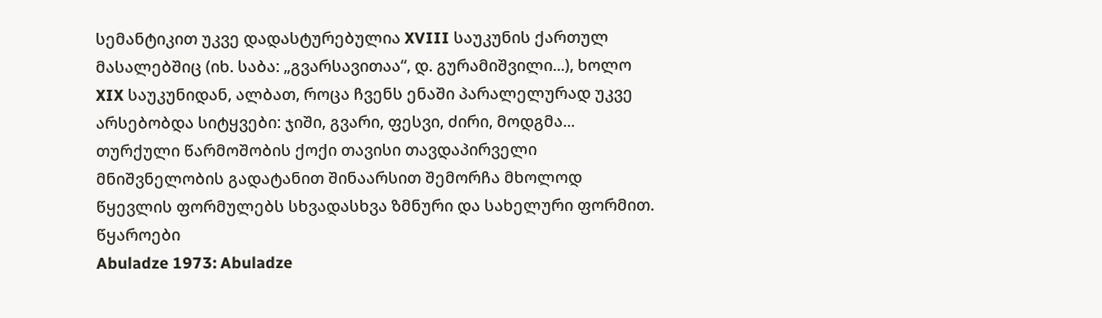სემანტიკით უკვე დადასტურებულია XVIII საუკუნის ქართულ მასალებშიც (იხ. საბა: „გვარსავითაა“, დ. გურამიშვილი...), ხოლო XIX საუკუნიდან, ალბათ, როცა ჩვენს ენაში პარალელურად უკვე არსებობდა სიტყვები: ჯიში, გვარი, ფესვი, ძირი, მოდგმა... თურქული წარმოშობის ქოქი თავისი თავდაპირველი მნიშვნელობის გადატანით შინაარსით შემორჩა მხოლოდ წყევლის ფორმულებს სხვადასხვა ზმნური და სახელური ფორმით.
წყაროები
Abuladze 1973: Abuladze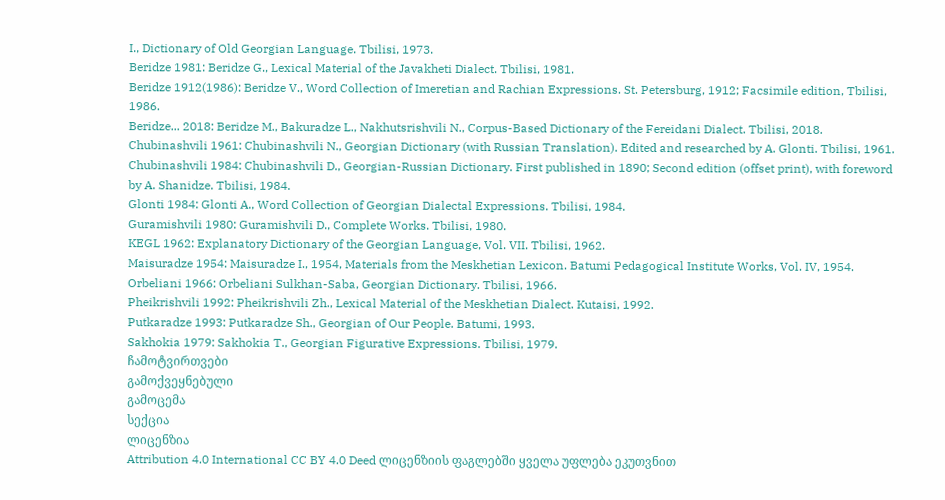I., Dictionary of Old Georgian Language. Tbilisi, 1973.
Beridze 1981: Beridze G., Lexical Material of the Javakheti Dialect. Tbilisi, 1981.
Beridze 1912(1986): Beridze V., Word Collection of Imeretian and Rachian Expressions. St. Petersburg, 1912; Facsimile edition, Tbilisi, 1986.
Beridze... 2018: Beridze M., Bakuradze L., Nakhutsrishvili N., Corpus-Based Dictionary of the Fereidani Dialect. Tbilisi, 2018.
Chubinashvili 1961: Chubinashvili N., Georgian Dictionary (with Russian Translation). Edited and researched by A. Glonti. Tbilisi, 1961.
Chubinashvili 1984: Chubinashvili D., Georgian-Russian Dictionary. First published in 1890; Second edition (offset print), with foreword by A. Shanidze. Tbilisi, 1984.
Glonti 1984: Glonti A., Word Collection of Georgian Dialectal Expressions. Tbilisi, 1984.
Guramishvili 1980: Guramishvili D., Complete Works. Tbilisi, 1980.
KEGL 1962: Explanatory Dictionary of the Georgian Language, Vol. VII. Tbilisi, 1962.
Maisuradze 1954: Maisuradze I., 1954, Materials from the Meskhetian Lexicon. Batumi Pedagogical Institute Works, Vol. IV, 1954.
Orbeliani 1966: Orbeliani Sulkhan-Saba, Georgian Dictionary. Tbilisi, 1966.
Pheikrishvili 1992: Pheikrishvili Zh., Lexical Material of the Meskhetian Dialect. Kutaisi, 1992.
Putkaradze 1993: Putkaradze Sh., Georgian of Our People. Batumi, 1993.
Sakhokia 1979: Sakhokia T., Georgian Figurative Expressions. Tbilisi, 1979.
ჩამოტვირთვები
გამოქვეყნებული
გამოცემა
სექცია
ლიცენზია
Attribution 4.0 International CC BY 4.0 Deed ლიცენზიის ფაგლებში ყველა უფლება ეკუთვნით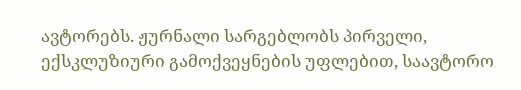ავტორებს. ჟურნალი სარგებლობს პირველი, ექსკლუზიური გამოქვეყნების უფლებით, საავტორო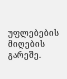უფლებების მიღების გარეშე.